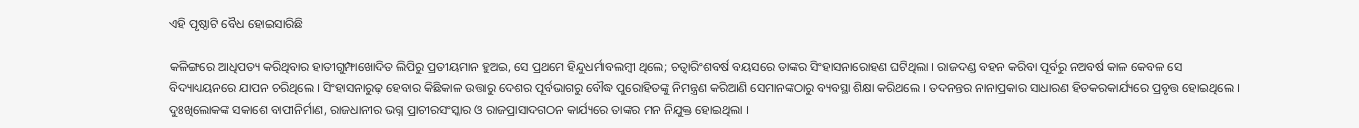ଏହି ପୃଷ୍ଠାଟି ବୈଧ ହୋଇସାରିଛି

କଳିଙ୍ଗରେ ଆଧିପତ୍ୟ କରିଥିବାର ହାତୀଗୁମ୍ଫାଖୋଦିତ ଲିପିରୁ ପ୍ରତୀୟମାନ ହୁଅଇ, ସେ ପ୍ରଥମେ ହିନ୍ଦୁଧର୍ମାବଲମ୍ବୀ ଥିଲେ; ଚତ୍ୱାରିଂଶବର୍ଷ ବୟସରେ ତାଙ୍କର ସିଂହାସନାରୋହଣ ଘଟିଥିଲା । ରାଜଦଣ୍ଡ ବହନ କରିବା ପୂର୍ବରୁ ନଅବର୍ଷ କାଳ କେବଳ ସେ ବିଦ୍ୟାଧ୍ୟୟନରେ ଯାପନ ଚରିଥିଲେ । ସିଂହାସନାରୁଢ଼ ହେବାର କିଛିକାଳ ଉତ୍ତାରୁ ଦେଶର ପୂର୍ବଭାଗରୁ ବୌଦ୍ଧ ପୁରୋହିତଙ୍କୁ ନିମନ୍ତ୍ରଣ କରିଆଣି ସେମାନଙ୍କଠାରୁ ବ୍ୟବସ୍ଥା ଶିକ୍ଷା କରିଥଲେ । ତଦନନ୍ତର ନାନାପ୍ରକାର ସାଧାରଣ ହିତକରକାର୍ଯ୍ୟରେ ପ୍ରବୃତ୍ତ ହୋଇଥିଲେ । ଦୁଃଖିଲୋକଙ୍କ ସକାଶେ ବାପୀନିର୍ମାଣ, ରାଜଧାନୀର ଭଗ୍ନ ପ୍ରାଚୀରସଂସ୍କାର ଓ ରାଜପ୍ରାସାଦଗଠନ କାର୍ଯ୍ୟରେ ତାଙ୍କର ମନ ନିଯୁକ୍ତ ହୋଇଥିଲା ।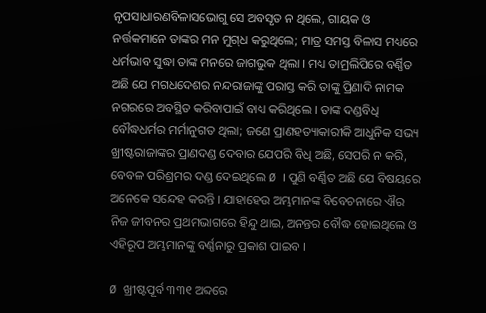ନୃପସାଧାରଣବିଳାସଭୋଗୁ ସେ ଅବସୃତ ନ ଥିଲେ, ଗାୟକ ଓ ନର୍ତ୍ତକମାନେ ତାଙ୍କର ମନ ମୁଗ୍‌ଧ କରୁଥିଲେ; ମାତ୍ର ସମସ୍ତ ବିଳାସ ମଧ୍ୟରେ ଧର୍ମଭାବ ସୁଦ୍ଧା ତାଙ୍କ ମନରେ ଜାଗଭୁକ ଥିଲା । ମଧ୍ୟ ତାମ୍ରଲିପିରେ ବର୍ଣ୍ଣିତ ଅଛି ଯେ ମଗଧଦେଶର ନନ୍ଦରାଜାଙ୍କୁ ପରାସ୍ତ କରି ତାଙ୍କୁ ପ୍ରିଣାଦି ନାମକ ନଗରରେ ଅବସ୍ଥିତ କରିବାପାଇଁ ବାଧ୍ୟ କରିଥିଲେ । ତାଙ୍କ ଦଣ୍ଡବିଧି ବୌଦ୍ଧଧର୍ମର ମର୍ମାନୁଗତ ଥିଲା; ଜଣେ ପ୍ରାଣହତ୍ୟାକାରୀକି ଆଧୁନିକ ସଭ୍ୟ ଖ୍ରୀଷ୍ଟରାଜାଙ୍କର ପ୍ରାଣଦଣ୍ଡ ଦେବାର ଯେପରି ବିଧି ଅଛି, ସେପରି ନ କରି, ବେବଳ ପରିଶ୍ରମର ଦଣ୍ଡ ଦେଇଥିଲେ Ø । ପୁଣି ବର୍ଣ୍ଣିତ ଅଛି ଯେ ବିଷୟରେ ଅନେକେ ସନ୍ଦେହ କରନ୍ତି । ଯାହାହେଉ ଅମ୍ଭମାନଙ୍କ ବିବେଚନାରେ ଐର ନିଜ ଜୀବନର ପ୍ରଥମ‌ଭାଗରେ ହିନ୍ଦୁ ଥାଇ, ଅନନ୍ତର ବୌଦ୍ଧ ହୋଇଥିଲେ ଓ ଏହିରୂପ ଅମ୍ଭମାନଙ୍କୁ ବର୍ଣ୍ଣନାରୁ ପ୍ରକାଶ ପାଇବ ।

Ø ଖ୍ରୀଷ୍ଟପୂର୍ବ ୩୩୧ ଅବ୍ଦରେ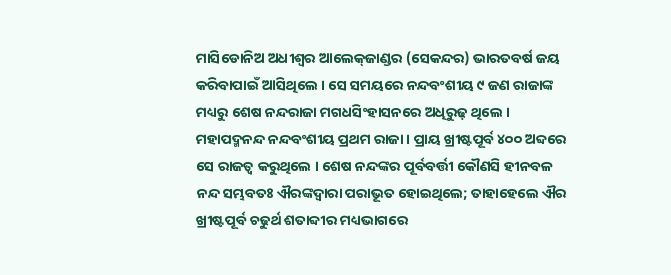ମାସିଡୋନିଅ ଅଧୀଶ୍ୱର ଆଲେକ୍‌ଜାଣ୍ଡର (ସେକନ୍ଦର) ଭାରତବର୍ଷ ଜୟ କରିବାପାଇଁ ଆସିଥିଲେ । ସେ ସମୟରେ ନନ୍ଦବଂଶୀୟ ୯ ଜଣ ରାଜାଙ୍କ ମଧ୍ୟରୁ ଶେଷ ନନ୍ଦରାଜା ମଗଧସିଂହାସନରେ ଅଧିରୁଢ଼ ଥିଲେ । ମହାପଦ୍ମନନ୍ଦ ନନ୍ଦବଂଶୀୟ ପ୍ରଥମ ରାଜା । ପ୍ରାୟ ଖ୍ରୀଷ୍ଟପୂର୍ବ ୪୦୦ ଅବ୍ଦରେ ସେ ରାଜତ୍ୱ କରୁଥିଲେ । ଶେଷ ନନ୍ଦଙ୍କର ପୂର୍ବବର୍ତ୍ତୀ କୌଣସି ହୀନବଳ ନନ୍ଦ ସମ୍ଭବତଃ ଐରଙ୍କଦ୍ୱାରା ପରାଭୂତ ହୋଇଥିଲେ; ତାହାହେଲେ ଐର ଖ୍ରୀଷ୍ଟପୂର୍ବ ଚଢୁର୍ଥ ଶତାବ୍ଦୀର ମଧ୍ୟଭାଗରେ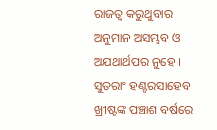ରାଜତ୍ୱ କରୁଥୁବାର ଅନୁମାନ ଅସମ୍ଭବ ଓ ଅଯଥାର୍ଥପର ନୁହେ । ସୁତରାଂ ହଣ୍ଟରସାହେବ ଖ୍ରୀଷ୍ଟଙ୍କ ପଞ୍ଚାଶ ବର୍ଷରେ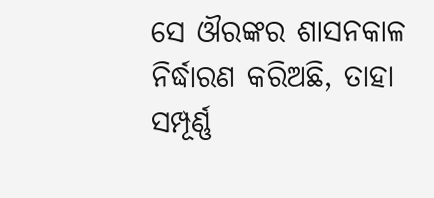ସେ ଔରଙ୍କର ଶାସନକାଳ ନିର୍ଦ୍ଧାରଣ କରିଅଛି, ତାହା ସମ୍ପୂର୍ଣ୍ଣ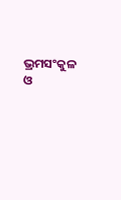ଭ୍ରମସଂକୁଳ ଓ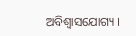ଅବିଶ୍ୱାସଯୋଗ୍ୟ ।